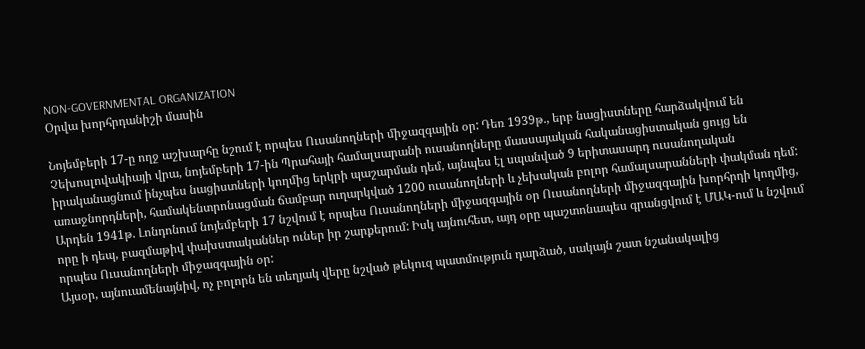NON-GOVERNMENTAL ORGANIZATION
Օրվա խորհրդանիշի մասին

Նոյեմբերի 17-ը ողջ աշխարհը նշում է որպես Ուսանողների միջազգային օր: Դեռ 1939թ., երբ նացիստները հարձակվում են Չեխոսլովակիայի վրա, նոյեմբերի 17-ին Պրահայի համալսարանի ուսանողները մասսայական հականացիստական ցույց են իրականացնում ինչպես նացիստների կողմից երկրի պաշարման դեմ, այնպես էլ սպանված 9 երիտասարդ ուսանողական առաջնորդների, համակենտրոնացման ճամբար ուղարկված 1200 ուսանողների և չեխական բոլոր համալսարանների փակման դեմ: Արդեն 1941թ. Լոնդոնում նոյեմբերի 17 նշվում է որպես Ուսանողների միջազգային օր Ուսանողների միջազգային խորհրդի կողմից, որը ի դեպ, բազմաթիվ փախստականներ ուներ իր շարքերում: Իսկ այնուհետ, այդ օրը պաշտոնապես գրանցվում է ՄԱԿ-ում և նշվում որպես Ուսանողների միջազգային օր:
Այսօր, այնուամենայնիվ, ոչ բոլորն են տեղյակ վերը նշված թեկուզ պատմություն դարձած, սակայն շատ նշանակալից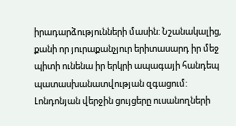իրադարձությունների մասին: Նշանակալից, քանի որ յուրաքանչյուր երիտասարդ իր մեջ պիտի ունենա իր երկրի ապագայի հանդեպ պատասխանատվության զգացում: Լոնդոնյան վերջին ցույցերը ուսանողների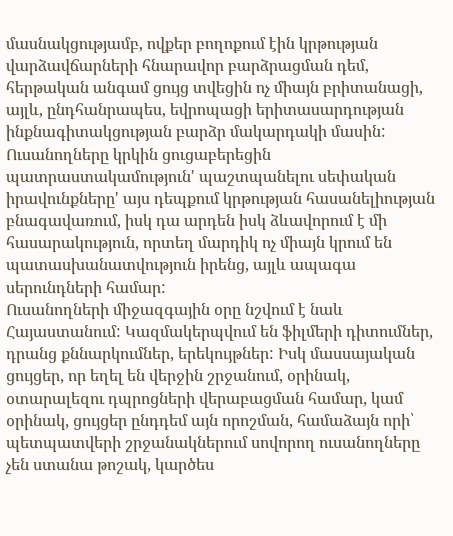մասնակցությամբ, ովքեր բողոքում էին կրթության վարձավճարների հնարավոր բարձրացման դեմ, հերթական անգամ ցույց տվեցին ոչ միայն բրիտանացի, այլև, ընդհանրապես, եվրոպացի երիտասարդության ինքնագիտակցության բարձր մակարդակի մասին: Ուսանողները կրկին ցուցաբերեցին պատրաստակամություն' պաշտպանելու սեփական իրավունքները' այս դեպքում կրթության հասանելիության բնագավառում, իսկ դա արդեն իսկ ձևավորում է մի հասարակություն, որտեղ մարդիկ ոչ միայն կրում են պատասխանատվություն իրենց, այլև ապագա սերունդների համար:
Ուսանողների միջազգային օրը նշվում է նաև Հայաստանում: Կազմակերպվում են ֆիլմերի դիտումներ, դրանց քննարկումներ, երեկույթներ: Իսկ մասսայական ցույցեր, որ եղել են վերջին շրջանում, օրինակ, օտարալեզու դպրոցների վերաբացման համար, կամ օրինակ, ցույցեր ընդդեմ այն որոշման, համաձայն որի՝ պետպատվերի շրջանակներում սովորող ուսանողները չեն ստանա թոշակ, կարծես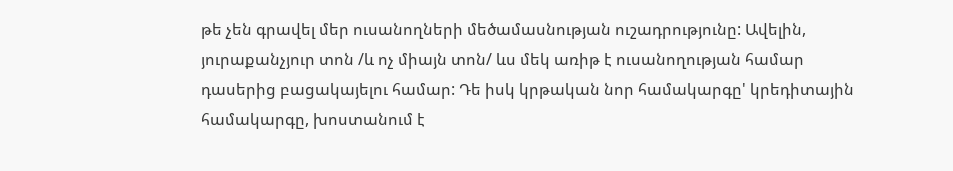թե չեն գրավել մեր ուսանողների մեծամասնության ուշադրությունը: Ավելին, յուրաքանչյուր տոն /և ոչ միայն տոն/ ևս մեկ առիթ է ուսանողության համար դասերից բացակայելու համար: Դե իսկ կրթական նոր համակարգը' կրեդիտային համակարգը, խոստանում է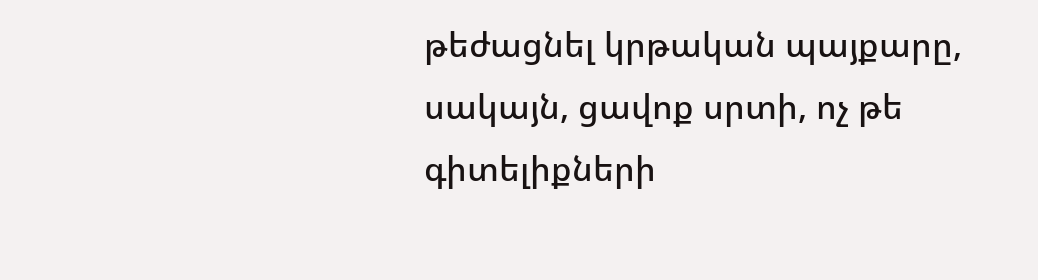թեժացնել կրթական պայքարը, սակայն, ցավոք սրտի, ոչ թե գիտելիքների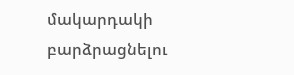մակարդակի բարձրացնելու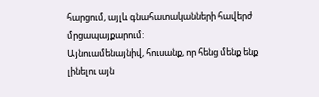հարցում, այլև գնահատականների հավերժ մրցապայքարում:
Այնուամենայնիվ, հուսանք, որ հենց մենք ենք լինելու այն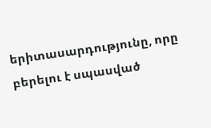երիտասարդությունը, որը բերելու է սպասված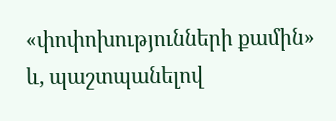«փոփոխությունների քամին» և, պաշտպանելով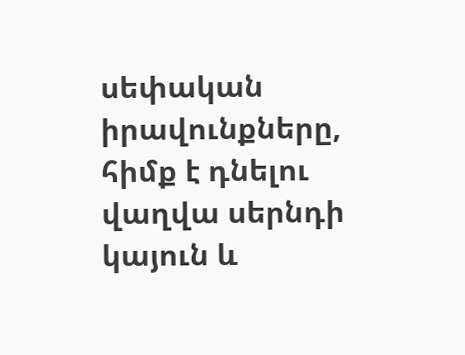սեփական իրավունքները, հիմք է դնելու վաղվա սերնդի կայուն և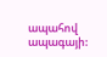ապահով ապագայի: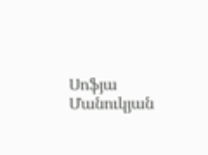Սոֆյա Մանուկյան